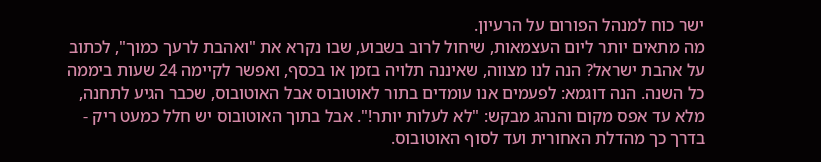ישר כוח למנהל הפורום על הרעיון.
מה מתאים יותר ליום העצמאות, שיחול לרוב בשבוע, שבו נקרא את "ואהבת לרעך כמוך", לכתוב על אהבת ישראל? הנה לנו מצווה, שאיננה תלויה בזמן או בכסף, ואפשר לקיימה 24 שעות ביממה כל השנה. הנה דוגמא: לפעמים אנו עומדים בתור לאוטובוס אבל האוטובוס, שכבר הגיע לתחנה, מלא עד אפס מקום והנהג מבקש: "לא לעלות יותר!". אבל בתוך האוטובוס יש חלל כמעט ריק - בדרך כך מהדלת האחורית ועד לסוף האוטובוס.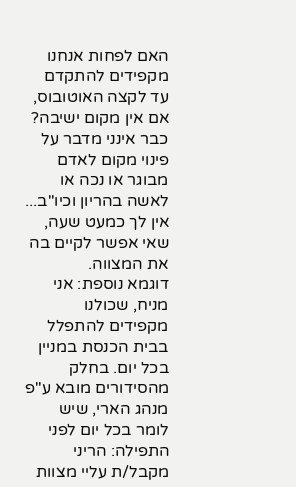האם לפחות אנחנו מקפידים להתקדם עד לקצה האוטובוס, אם אין מקום ישיבה? כבר אינני מדבר על פינוי מקום לאדם מבוגר או נכה או לאשה בהריון וכיו"ב... אין לך כמעט שעה, שאי אפשר לקיים בה את המצווה.
דוגמא נוספת: אני מניח, שכולנו מקפידים להתפלל בבית הכנסת במניין בכל יום. בחלק מהסידורים מובא ע"פ מנהג הארי, שיש לומר בכל יום לפני התפילה: הריני מקבל/ת עליי מצוות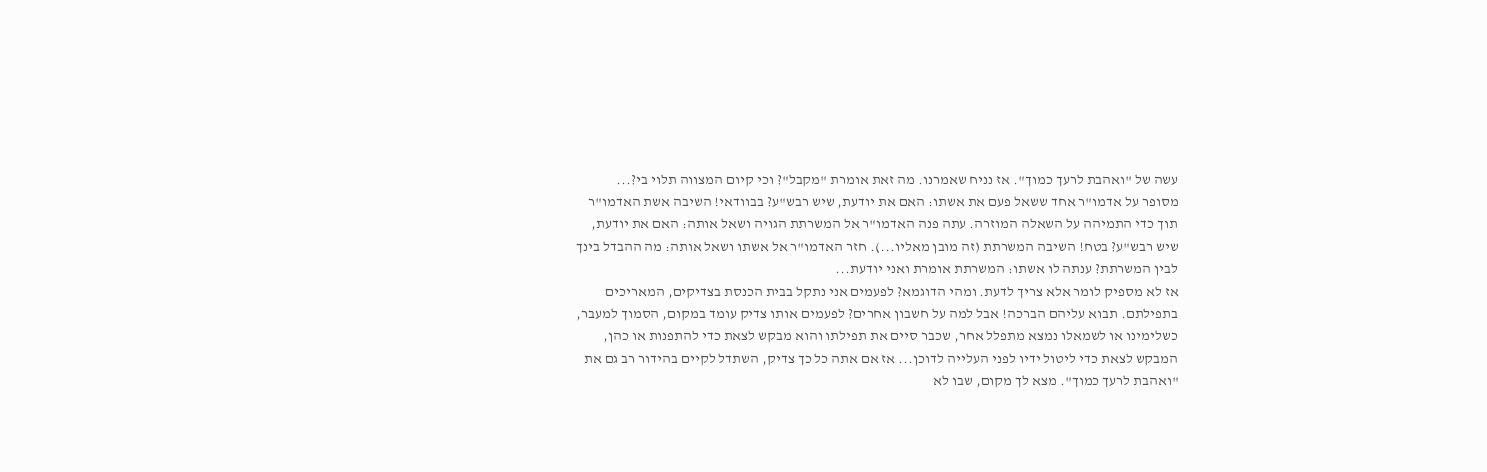עשה של "ואהבת לרעך כמוך". אז נניח שאמרנו. מה זאת אומרת "מקבל"? וכי קיום המצווה תלוי בי?...
מסופר על אדמו"ר אחד ששאל פעם את אשתו: האם את יודעת, שיש רבש"ע? בבוודאי! השיבה אשת האדמו"ר תוך כדי התמיהה על השאלה המוזרה. עתה פנה האדמו"ר אל המשרתת הגויה ושאל אותה: האם את יודעת, שיש רבש"ע? בטח! השיבה המשרתת (זה מובן מאליו...). חזר האדמו"ר אל אשתו ושאל אותה: מה ההבדל בינך לבין המשרתת? ענתה לו אשתו: המשרתת אומרת ואני יודעת...
אז לא מספיק לומר אלא צריך לדעת. ומהי הדוגמא? לפעמים אני נתקל בבית הכנסת בצדיקים, המאריכים בתפילתם. תבוא עליהם הברכה! אבל למה על חשבון אחרים? לפעמים אותו צדיק עומד במקום, הסמוך למעבר, כשלימינו או לשמאלו נמצא מתפלל אחר, שכבר סיים את תפילתו והוא מבקש לצאת כדי להתפנות או כהן, המבקש לצאת כדי ליטול ידיו לפני העלייה לדוכן... אז אם אתה כל כך צדיק, השתדל לקיים בהידור רב גם את "ואהבת לרעך כמוך". מצא לך מקום, שבו לא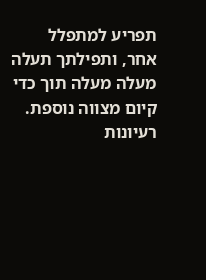תפריע למתפלל אחר, ותפילתך תעלה מעלה מעלה תוך כדי קיום מצווה נוספת.
רעיונות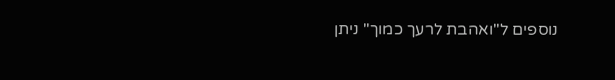נוספים ל"ואהבת לרעך כמוך" ניתן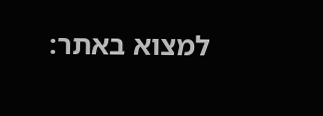למצוא באתר: